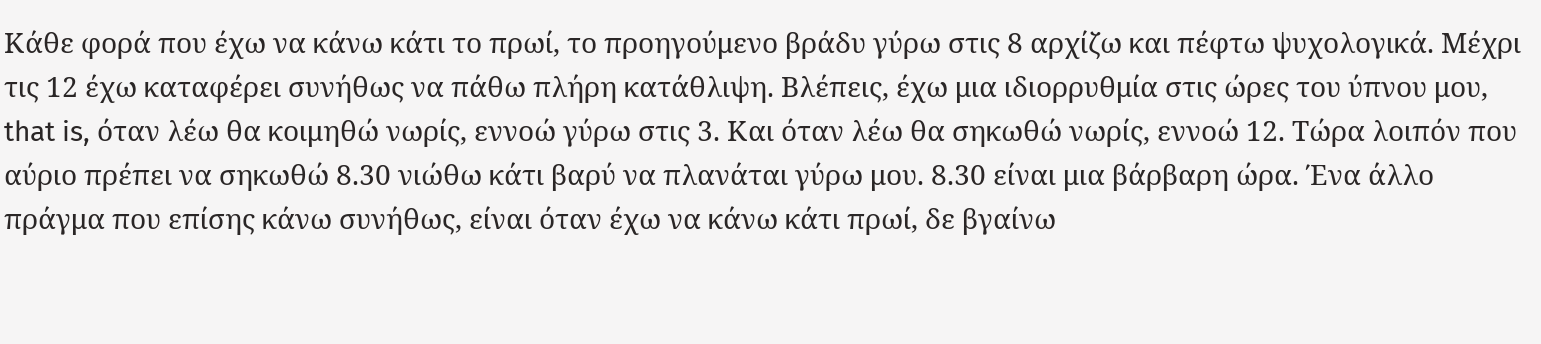Κάθε φορά που έχω να κάνω κάτι το πρωί, το προηγούμενο βράδυ γύρω στις 8 αρχίζω και πέφτω ψυχολογικά. Μέχρι τις 12 έχω καταφέρει συνήθως να πάθω πλήρη κατάθλιψη. Βλέπεις, έχω μια ιδιορρυθμία στις ώρες του ύπνου μου, that is, όταν λέω θα κοιμηθώ νωρίς, εννοώ γύρω στις 3. Και όταν λέω θα σηκωθώ νωρίς, εννοώ 12. Τώρα λοιπόν που αύριο πρέπει να σηκωθώ 8.30 νιώθω κάτι βαρύ να πλανάται γύρω μου. 8.30 είναι μια βάρβαρη ώρα. Ένα άλλο πράγμα που επίσης κάνω συνήθως, είναι όταν έχω να κάνω κάτι πρωί, δε βγαίνω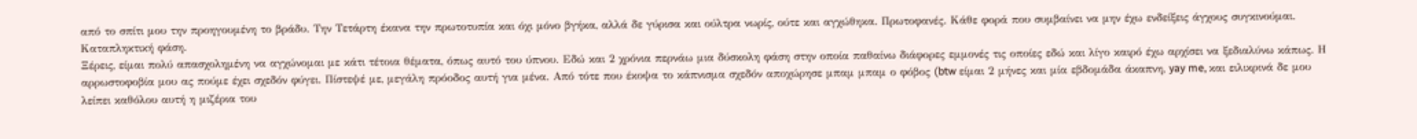από το σπίτι μου την προηγουμένη το βράδυ. Την Τετάρτη έκανα την πρωτοτυπία και όχι μόνο βγήκα, αλλά δε γύρισα και ούλτρα νωρίς, ούτε και αγχώθηκα. Πρωτοφανές. Κάθε φορά που συμβαίνει να μην έχω ενδείξεις άγχους συγκινούμαι. Καταπληκτική φάση.
Ξέρεις, είμαι πολύ απασχολημένη να αγχώνομαι με κάτι τέτοια θέματα, όπως αυτό του ύπνου. Εδώ και 2 χρόνια περνάω μια δύσκολη φάση στην οποία παθαίνω διάφορες εμμονές τις οποίες εδώ και λίγο καιρό έχω αρχίσει να ξεδιαλύνω κάπως. Η αρρωστοφοβία μου ας πούμε έχει σχεδόν φύγει. Πίστεψέ με, μεγάλη πρόοδος αυτή για μένα. Από τότε που έκοψα το κάπνισμα σχεδόν αποχώρησε μπαμ μπαμ ο φόβος (btw είμαι 2 μήνες και μία εβδομάδα άκαπνη, yay me, και ειλικρινά δε μου λείπει καθόλου αυτή η μιζέρια του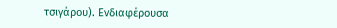τσιγάρου). Ενδιαφέρουσα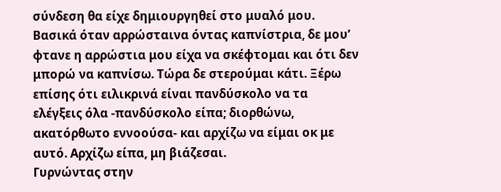σύνδεση θα είχε δημιουργηθεί στο μυαλό μου. Βασικά όταν αρρώσταινα όντας καπνίστρια, δε μου’ φτανε η αρρώστια μου είχα να σκέφτομαι και ότι δεν μπορώ να καπνίσω. Τώρα δε στερούμαι κάτι. Ξέρω επίσης ότι ειλικρινά είναι πανδύσκολο να τα ελέγξεις όλα -πανδύσκολο είπα; διορθώνω, ακατόρθωτο εννοούσα- και αρχίζω να είμαι οκ με αυτό. Αρχίζω είπα, μη βιάζεσαι.
Γυρνώντας στην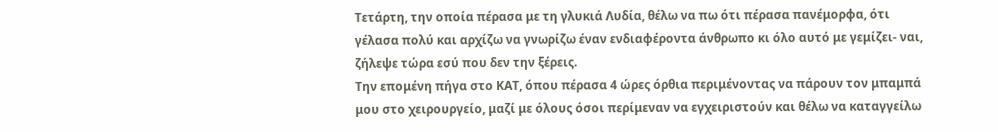Τετάρτη, την οποία πέρασα με τη γλυκιά Λυδία, θέλω να πω ότι πέρασα πανέμορφα, ότι γέλασα πολύ και αρχίζω να γνωρίζω έναν ενδιαφέροντα άνθρωπο κι όλο αυτό με γεμίζει- ναι, ζήλεψε τώρα εσύ που δεν την ξέρεις.
Την επομένη πήγα στο ΚΑΤ, όπου πέρασα 4 ώρες όρθια περιμένοντας να πάρουν τον μπαμπά μου στο χειρουργείο, μαζί με όλους όσοι περίμεναν να εγχειριστούν και θέλω να καταγγείλω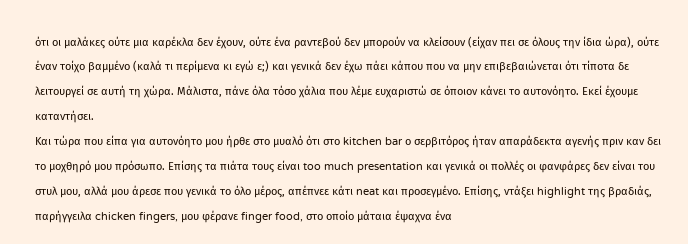ότι οι μαλάκες ούτε μια καρέκλα δεν έχουν, ούτε ένα ραντεβού δεν μπορούν να κλείσουν (είχαν πει σε όλους την ίδια ώρα), ούτε έναν τοίχο βαμμένο (καλά τι περίμενα κι εγώ ε;) και γενικά δεν έχω πάει κάπου που να μην επιβεβαιώνεται ότι τίποτα δε λειτουργεί σε αυτή τη χώρα. Μάλιστα, πάνε όλα τόσο χάλια που λέμε ευχαριστώ σε όποιον κάνει το αυτονόητο. Εκεί έχουμε καταντήσει.
Και τώρα που είπα για αυτονόητο μου ήρθε στο μυαλό ότι στο kitchen bar ο σερβιτόρος ήταν απαράδεκτα αγενής πριν καν δει το μοχθηρό μου πρόσωπο. Επίσης τα πιάτα τους είναι too much presentation και γενικά οι πολλές οι φανφάρες δεν είναι του στυλ μου, αλλά μου άρεσε που γενικά το όλο μέρος, απέπνεε κάτι neat και προσεγμένο. Επίσης, ντάξει highlight της βραδιάς, παρήγγειλα chicken fingers, μου φέρανε finger food, στο οποίο μάταια έψαχνα ένα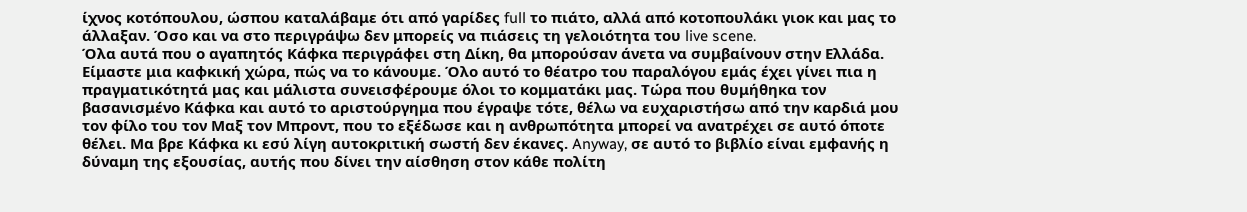ίχνος κοτόπουλου, ώσπου καταλάβαμε ότι από γαρίδες full το πιάτο, αλλά από κοτοπουλάκι γιοκ και μας το άλλαξαν. Όσο και να στο περιγράψω δεν μπορείς να πιάσεις τη γελοιότητα του live scene.
Όλα αυτά που ο αγαπητός Κάφκα περιγράφει στη Δίκη, θα μπορούσαν άνετα να συμβαίνουν στην Ελλάδα. Είμαστε μια καφκική χώρα, πώς να το κάνουμε. Όλο αυτό το θέατρο του παραλόγου εμάς έχει γίνει πια η πραγματικότητά μας και μάλιστα συνεισφέρουμε όλοι το κομματάκι μας. Τώρα που θυμήθηκα τον βασανισμένο Κάφκα και αυτό το αριστούργημα που έγραψε τότε, θέλω να ευχαριστήσω από την καρδιά μου τον φίλο του τον Μαξ τον Μπροντ, που το εξέδωσε και η ανθρωπότητα μπορεί να ανατρέχει σε αυτό όποτε θέλει. Μα βρε Κάφκα κι εσύ λίγη αυτοκριτική σωστή δεν έκανες. Anyway, σε αυτό το βιβλίο είναι εμφανής η δύναμη της εξουσίας, αυτής που δίνει την αίσθηση στον κάθε πολίτη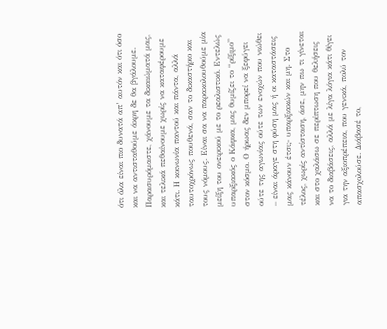ότι όλα είναι πιο δυνατά απ’ αυτόν και ότι όσο και να αντισταθούμε άκρη δε θα βγάλουμε. Παρασυρόμαστε, χάνουμε τα δικαιώματά μας, και τελικά πεθαίνουμε χωρίς να καταφέρουμε κάτι. Η κοινωνία παντού και πάντα, αλλά ταυτοχρόνως πουθενά, σαν το δικαστήριο και τους νόμους. Είναι σα να παρακολουθούμε μία μείξη του ονειρικού με το ρεαλιστικό. Εντελώς υπαρξιακός ο Κάφκα, μας θυμίζει το “ρίξιμο” στον κόσμο. Ο ήρωας δεν μπορεί να ξεφύγει ούτε της αγωνίας ούτε των ενοχών που νιώθει – είναι άραγε στη φύση μας ή οι καταστάσεις μας κάνουν έτσι;- υπαρξιακών και μη. Στο τέλος, χωρίς αντίσταση, άσε, μην πω τι γίνεται και στο χαλάσω σε περίπτωση που θελήσεις να το διαβάσεις, αλλά με λίγα λόγια κάτι θίγει για την αξιοπρέπεια, που γενικά, πολύ τον απασχολούσε. Διάβασέ το,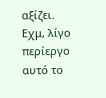αξίζει.
Εχμ, λίγο περίεργο αυτό το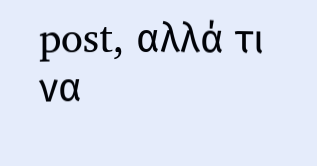post, αλλά τι να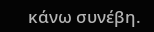κάνω συνέβη.